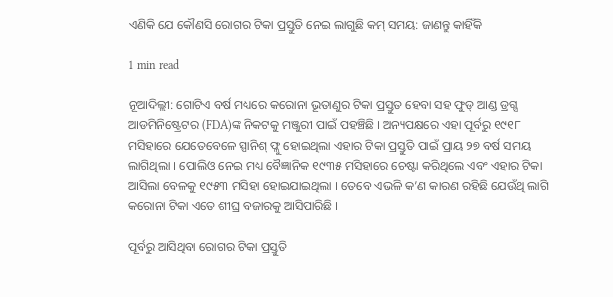ଏଣିକି ଯେ କୌଣସି ରୋଗର ଟିକା ପ୍ରସ୍ତୁତି ନେଇ ଲାଗୁଛି କମ୍ ସମୟ: ଜାଣନ୍ତୁ କାହିଁକି

1 min read

ନୂଆଦିଲ୍ଲୀ: ଗୋଟିଏ ବର୍ଷ ମଧ୍ୟରେ କରୋନା ଭୂତାଣୁର ଟିକା ପ୍ରସ୍ତୁତ ହେବା ସହ ଫୁଡ୍ ଆଣ୍ଡ ଡ୍ରଗ୍ସ ଆଡମିନିଷ୍ଟ୍ରେଟର (FDA)ଙ୍କ ନିକଟକୁ ମଞ୍ଜୁରୀ ପାଇଁ ପହଞ୍ଚିଛି । ଅନ୍ୟପକ୍ଷରେ ଏହା ପୂର୍ବରୁ ୧୯୧୮ ମସିହାରେ ଯେତେବେଳେ ସ୍ପାନିଶ୍ ଫ୍ଳୁ ହୋଇଥିଲା ଏହାର ଟିକା ପ୍ରସ୍ତୁତି ପାଇଁ ପ୍ରାୟ ୨୭ ବର୍ଷ ସମୟ ଲାଗିଥିଲା । ପୋଲିଓ ନେଇ ମଧ୍ୟ ବୈଜ୍ଞାନିକ ୧୯୩୫ ମସିହାରେ ଚେଷ୍ଟା କରିଥିଲେ ଏବଂ ଏହାର ଟିକା ଆସିଲା ବେଳକୁ ୧୯୫୩ ମସିହା ହୋଇଯାଇଥିଲା । ତେବେ ଏଭଳି କ’ଣ କାରଣ ରହିଛି ଯେଉଁଥି ଲାଗି କରୋନା ଟିକା ଏତେ ଶୀଘ୍ର ବଜାରକୁ ଆସିପାରିଛି ।

ପୂର୍ବରୁ ଆସିଥିବା ରୋଗର ଟିକା ପ୍ରସ୍ତୁତି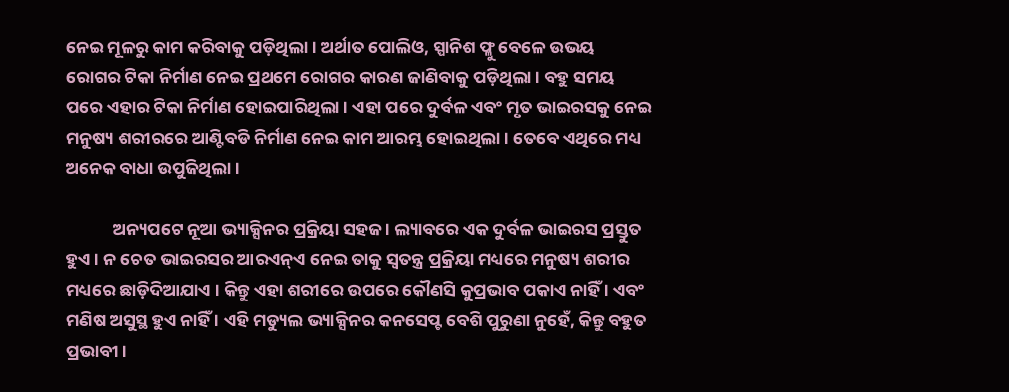ନେଇ ମୂଳରୁ କାମ କରିବାକୁ ପଡ଼ିଥିଲା । ଅର୍ଥାତ ପୋଲିଓ, ସ୍ପାନିଶ ଫ୍ଳୁ ବେଳେ ଉଭୟ ରୋଗର ଟିକା ନିର୍ମାଣ ନେଇ ପ୍ରଥମେ ରୋଗର କାରଣ ଜାଣିବାକୁ ପଡ଼ିଥିଲା । ବହୁ ସମୟ ପରେ ଏହାର ଟିକା ନିର୍ମାଣ ହୋଇପାରିଥିଲା । ଏହା ପରେ ଦୁର୍ବଳ ଏବଂ ମୃତ ଭାଇରସକୁ ନେଇ ମନୁଷ୍ୟ ଶରୀରରେ ଆଣ୍ଟିବଡି ନିର୍ମାଣ ନେଇ କାମ ଆରମ୍ଭ ହୋଇଥିଲା । ତେବେ ଏଥିରେ ମଧ୍ୟ ଅନେକ ବାଧା ଉପୁଜିଥିଲା ।

            ଅନ୍ୟପଟେ ନୂଆ ଭ୍ୟାକ୍ସିନର ପ୍ରକ୍ରିୟା ସହଜ । ଲ୍ୟାବରେ ଏକ ଦୁର୍ବଳ ଭାଇରସ ପ୍ରସ୍ତୁତ ହୁଏ । ନ ଚେତ ଭାଇରସର ଆରଏନ୍‌ଏ ନେଇ ତାକୁ ସ୍ୱତନ୍ତ୍ର ପ୍ରକ୍ରିୟା ମଧ୍ୟରେ ମନୁଷ୍ୟ ଶରୀର ମଧ୍ୟରେ ଛାଡ଼ିଦିଆଯାଏ । କିନ୍ତୁ ଏହା ଶରୀରେ ଉପରେ କୌଣସି କୁପ୍ରଭାବ ପକାଏ ନାହିଁ । ଏବଂ ମଣିଷ ଅସୁସ୍ଥ ହୁଏ ନାହିଁ । ଏହି ମଡ୍ୟୁଲ ଭ୍ୟାକ୍ସିନର କନସେପ୍ଟ ବେଶି ପୁରୁଣା ନୁହେଁ, କିନ୍ତୁ ବହୁତ ପ୍ରଭାବୀ ।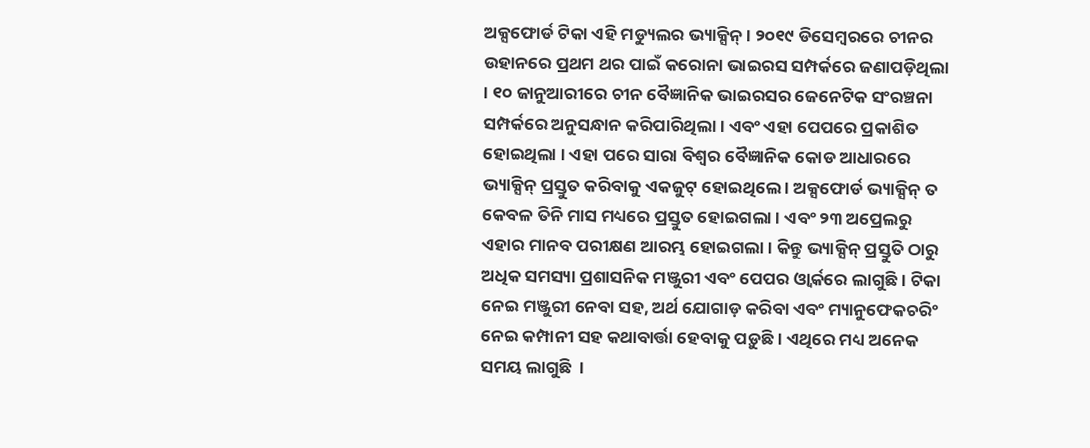ଅକ୍ସଫୋର୍ଡ ଟିକା ଏହି ମଡ୍ୟୁଲର ଭ୍ୟାକ୍ସିନ୍ । ୨୦୧୯ ଡିସେମ୍ୱରରେ ଚୀନର ଉହାନରେ ପ୍ରଥମ ଥର ପାଇଁ କରୋନା ଭାଇରସ ସମ୍ପର୍କରେ ଜଣାପଡ଼ିଥିଲା । ୧୦ ଜାନୁଆରୀରେ ଚୀନ ବୈଜ୍ଞାନିକ ଭାଇରସର ଜେନେଟିକ ସଂରଞ୍ଚନା ସମ୍ପର୍କରେ ଅନୁସନ୍ଧାନ କରିପାରିଥିଲା । ଏବଂ ଏହା ପେପରେ ପ୍ରକାଶିତ ହୋଇଥିଲା । ଏହା ପରେ ସାରା ବିଶ୍ୱର ବୈଜ୍ଞାନିକ କୋଡ ଆଧାରରେ ଭ୍ୟାକ୍ସିନ୍ ପ୍ରସ୍ତୁତ କରିବାକୁ ଏକଜୁଟ୍ ହୋଇଥିଲେ । ଅକ୍ସଫୋର୍ଡ ଭ୍ୟାକ୍ସିନ୍ ତ କେବଳ ତିନି ମାସ ମଧ୍ୟରେ ପ୍ରସ୍ତୁତ ହୋଇଗଲା । ଏବଂ ୨୩ ଅପ୍ରେଲରୁ ଏହାର ମାନବ ପରୀକ୍ଷଣ ଆରମ୍ଭ ହୋଇଗଲା । କିନ୍ତୁ ଭ୍ୟାକ୍ସିନ୍ ପ୍ରସ୍ତୁତି ଠାରୁ ଅଧିକ ସମସ୍ୟା ପ୍ରଶାସନିକ ମଞ୍ଜୁରୀ ଏବଂ ପେପର ଓ୍ୱାର୍କରେ ଲାଗୁଛି । ଟିକା ନେଇ ମଞ୍ଜୁରୀ ନେବା ସହ, ଅର୍ଥ ଯୋଗାଡ଼ କରିବା ଏବଂ ମ୍ୟାନୁଫେକଚରିଂ ନେଇ କମ୍ପାନୀ ସହ କଥାବାର୍ତ୍ତା ହେବାକୁ ପଡ଼ୁଛି । ଏଥିରେ ମଧ୍ୟ ଅନେକ ସମୟ ଲାଗୁଛି  ।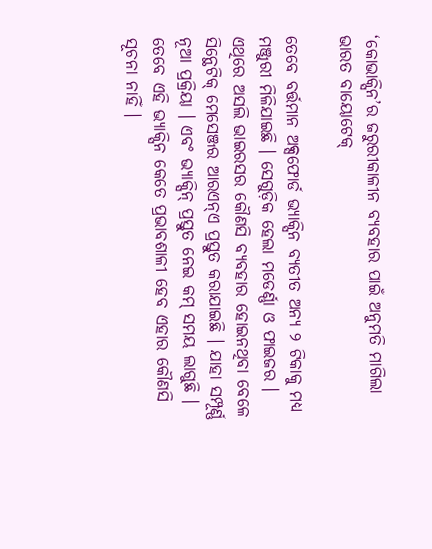‘କୋଭାକ୍ସିନ’ର ଜରୁରୀକାଳୀନ ବ୍ୟବହାର ପାଇଁ ଅନୁମତି ମାଗିଲା ଭାରତ ବାୟୋଟେକ୍

ତେବେ ବର୍ତ୍ତମାନ ଅକ୍ସଫୋର୍ଡ ଭ୍ୟାକ୍ସିନ ବ୍ୟତୀତ ଅନ୍ୟ ୨ ଟିକାକୁ ମଧ୍ୟ ମଞ୍ଜୁରୀ ମିଳିଯାଇଛି । ସେଗୁଡ଼ିକ ହେଲା ମଡେର୍ଣ୍ଣା ଓ ଫାଇଜର । ଏଥିରେ ଅସଲି ଭାଇରସର କୌଣସି ବ୍ୟବହାର ହୋଇନଥିବା ବେଳେ ସିନ୍ଥେଟିକ୍ ମେସେଞ୍ଜର ଆରଏନ୍ଏ ପ୍ରସ୍ତୁତ କରାଯାଇଛି । ଯାହା ସମ୍ପୂର୍ଣ୍ଣ ନୂଆ ପ୍ରକ୍ରିୟା । ଏବଂ ଭ୍ୟାକ୍ସିନ୍ ପ୍ରସ୍ତୁତ ନେଇ କମ୍ ସମୟ ଲାଗୁଛି । ତେବେ ଏହି ଭ୍ୟାକ୍ସିନ କେତେ ପ୍ରଭାବଶାଳୀ ହେବ ଏହାର କୌଣସି ସୂଚନା ନାହିଁ ।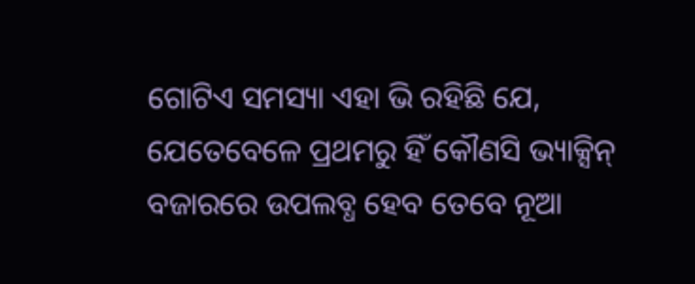ଗୋଟିଏ ସମସ୍ୟା ଏହା ଭି ରହିଛି ଯେ, ଯେତେବେଳେ ପ୍ରଥମରୁ ହିଁ କୌଣସି ଭ୍ୟାକ୍ସିନ୍ ବଜାରରେ ଉପଲବ୍ଧ ହେବ ତେବେ ନୂଆ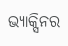ଭ୍ୟାକ୍ସିନର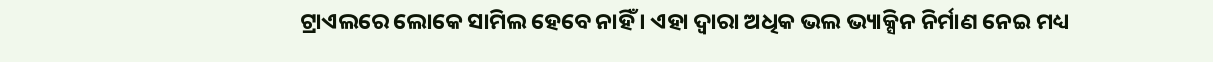ଟ୍ରାଏଲରେ ଲୋକେ ସାମିଲ ହେବେ ନାହିଁ । ଏହା ଦ୍ୱାରା ଅଧିକ ଭଲ ଭ୍ୟାକ୍ସିନ ନିର୍ମାଣ ନେଇ ମଧ୍ୟ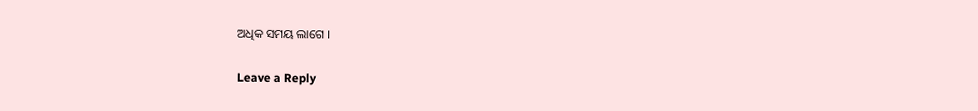ଅଧିକ ସମୟ ଲାଗେ ।

Leave a Reply